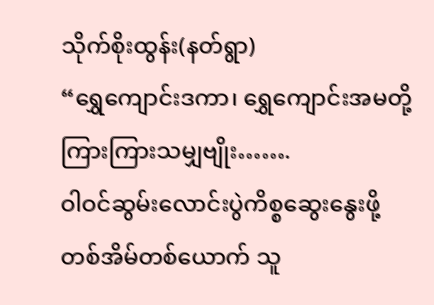သိုက်စိုးထွန်း(နတ်ရွာ)
“ရွှေကျောင်းဒကာ၊ ရွှေကျောင်းအမတို့ ကြားကြားသမျှဗျိုး…….
ဝါဝင်ဆွမ်းလောင်းပွဲကိစ္စဆွေးနွေးဖို့ တစ်အိမ်တစ်ယောက် သူ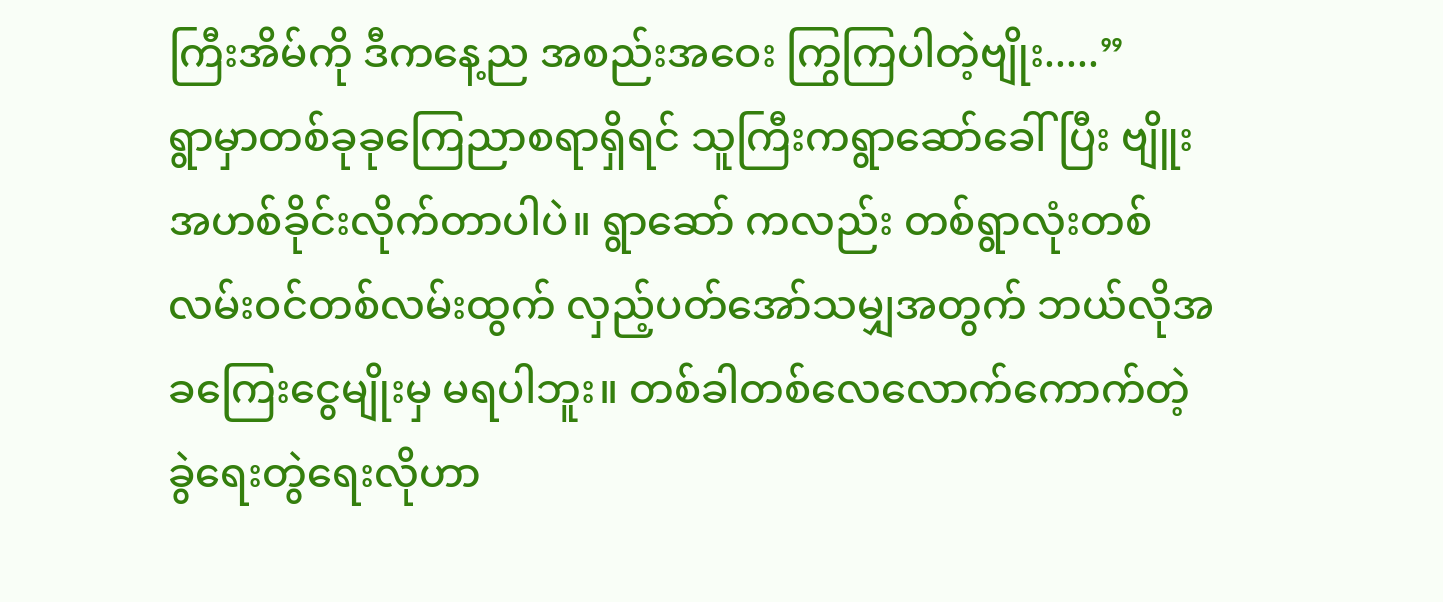ကြီးအိမ်ကို ဒီကနေ့ည အစည်းအဝေး ကြွကြပါတဲ့ဗျိုး.....”
ရွာမှာတစ်ခုခုကြေညာစရာရှိရင် သူကြီးကရွာဆော်ခေါ်ပြီး ဗျိူးအဟစ်ခိုင်းလိုက်တာပါပဲ။ ရွာဆော် ကလည်း တစ်ရွာလုံးတစ်လမ်းဝင်တစ်လမ်းထွက် လှည့်ပတ်အော်သမျှအတွက် ဘယ်လိုအခကြေးငွေမျိုးမှ မရပါဘူး။ တစ်ခါတစ်လေလောက်ကောက်တဲ့ ခွဲရေးတွဲရေးလိုဟာ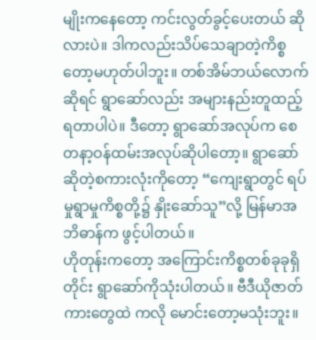မျိုးကနေတော့ ကင်းလွတ်ခွင့်ပေးတယ် ဆိုလားပဲ။ ဒါကလည်းသိပ်သေချာတဲ့ကိစ္စတော့မဟုတ်ပါဘူး။ တစ်အိမ်ဘယ်လောက်ဆိုရင် ရွာဆော်လည်း အများနည်းတူထည့်ရတာပါပဲ။ ဒီတော့ ရွာဆော်အလုပ်က စေတနာ့ဝန်ထမ်းအလုပ်ဆိုပါတော့။ ရွာဆော်ဆိုတဲ့စကားလုံးကိုတော့ “ကျေးရွာတွင် ရပ်မှုရွာမှုကိစ္စတို့၌ နှိုးဆော်သူ”လို့ မြန်မာအဘိဓာန်က ဖွင့်ပါတယ်။
ဟိုတုန်းကတော့ အကြောင်းကိစ္စတစ်ခုခုရှိတိုင်း ရွာဆော်ကိုသုံးပါတယ်။ ဗီဒီယိုဇာတ်ကားတွေထဲ ကလို မောင်းတော့မသုံးဘူး။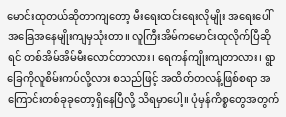မောင်းထုတယ်ဆိုတာကျတော့ မီးရေးထင်းရေးလိုမျိုး အရေးပေါ် အခြေအနေမျိုးကျမှသုံးတာ။ လူကြီးအိမ်ကမောင်းထုလိုက်ပြီဆိုရင် တစ်အိမ်အိမ်မီးလောင်တာလား၊ ရေကန်ကျိုးကျတာလား၊ ရွာခြေကိုလူစိမ်းကပ်လို့လား စသည်ဖြင့် အထိတ်တလန့်ဖြစ်စရာ အကြောင်းတစ်ခုခုတော့ရှိနေပြီလို့ သိရမှာပေါ့။ ပုံမှန်ကိစ္စတွေအတွက်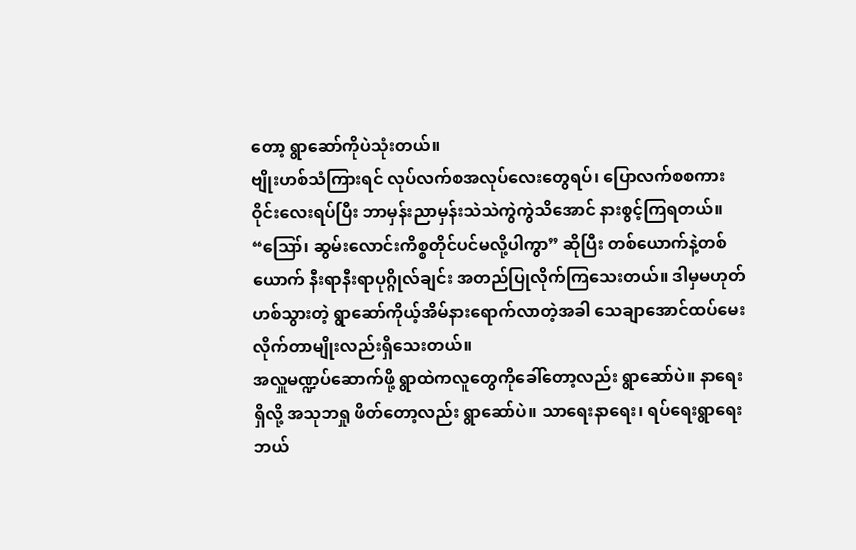တော့ ရွာဆော်ကိုပဲသုံးတယ်။
ဗျိုးဟစ်သံကြားရင် လုပ်လက်စအလုပ်လေးတွေရပ်၊ ပြောလက်စစကားဝိုင်းလေးရပ်ပြီး ဘာမှန်းညာမှန်းသဲသဲကွဲကွဲသိအောင် နားစွင့်ကြရတယ်။ “ဪ၊ ဆွမ်းလောင်းကိစ္စတိုင်ပင်မလို့ပါကွာ” ဆိုပြီး တစ်ယောက်နဲ့တစ်ယောက် နီးရာနီးရာပုဂ္ဂိုလ်ချင်း အတည်ပြုလိုက်ကြသေးတယ်။ ဒါမှမဟုတ် ဟစ်သွားတဲ့ ရွာဆော်ကိုယ့်အိမ်နားရောက်လာတဲ့အခါ သေချာအောင်ထပ်မေးလိုက်တာမျိုးလည်းရှိသေးတယ်။
အလှူမဏ္ဍပ်ဆောက်ဖို့ ရွာထဲကလူတွေကိုခေါ်တော့လည်း ရွာဆော်ပဲ။ နာရေးရှိလို့ အသုဘရှု ဖိတ်တော့လည်း ရွာဆော်ပဲ။ သာရေးနာရေး၊ ရပ်ရေးရွာရေး ဘယ်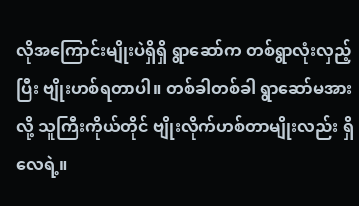လိုအကြောင်းမျိုးပဲရှိရှိ ရွာဆော်က တစ်ရွာလုံးလှည့်ပြီး ဗျိုးဟစ်ရတာပါ။ တစ်ခါတစ်ခါ ရွာဆော်မအားလို့ သူကြီးကိုယ်တိုင် ဗျိုးလိုက်ဟစ်တာမျိုးလည်း ရှိလေရဲ့။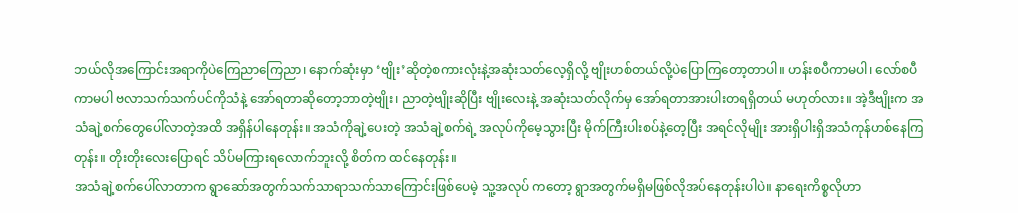ဘယ်လိုအကြောင်းအရာကိုပဲကြေညာကြေညာ၊ နောက်ဆုံးမှာ ‘ဗျိုး’ဆိုတဲ့စကားလုံးနဲ့အဆုံးသတ်လေ့ရှိလို့ ဗျိုးဟစ်တယ်လို့ပဲပြောကြတော့တာပါ။ ဟန်းစပီကာမပါ၊ လော်စပီကာမပါ ဗလာသက်သက်ပင်ကိုသံနဲ့ အော်ရတာဆိုတော့ဘာတဲ့ဗျိုး၊ ညာတဲ့ဗျိုးဆိုပြီး ဗျိုးလေးနဲ့ အဆုံးသတ်လိုက်မှ အော်ရတာအားပါးတရရှိတယ် မဟုတ်လား။ အဲ့ဒီဗျိုးက အသံချဲ့စက်တွေပေါ်လာတဲ့အထိ အရှိန်ပါနေတုန်း။ အသံကိုချဲ့ပေးတဲ့ အသံချဲ့စက်ရဲ့ အလုပ်ကိုမေ့သွားပြီး မိုက်ကြီးပါးစပ်နဲ့တေ့ပြီး အရင်လိုမျိုး အားရှိပါးရှိအသံကုန်ဟစ်နေကြတုန်း။ တိုးတိုးလေးပြောရင် သိပ်မကြားရလောက်ဘူးလို့ စိတ်က ထင်နေတုန်း။
အသံချဲ့စက်ပေါ်လာတာက ရွာဆော်အတွက်သက်သာရာသက်သာကြောင်းဖြစ်ပေမဲ့ သူ့အလုပ် ကတော့ ရွာအတွက်မရှိမဖြစ်လိုအပ်နေတုန်းပါပဲ။ နာရေးကိစ္စလိုဟာ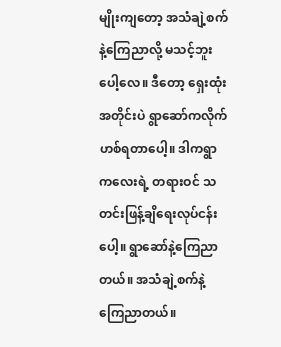မျိုးကျတော့ အသံချဲ့စက်နဲ့ကြေညာလို့ မသင့်ဘူးပေါ့လေ။ ဒီတော့ ရှေးထုံးအတိုင်းပဲ ရွာဆော်ကလိုက်ဟစ်ရတာပေါ့။ ဒါကရွာကလေးရဲ့ တရားဝင် သတင်းဖြန့်ချိရေးလုပ်ငန်းပေါ့။ ရွာဆော်နဲ့ကြေညာတယ်။ အသံချဲ့စက်နဲ့ကြေညာတယ်။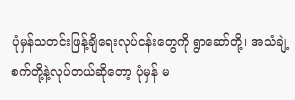ပုံမှန်သတင်းဖြန့်ချိရေးလုပ်ငန်းတွေကို ရွာဆော်တို့၊ အသံချဲ့စက်တို့နဲ့လုပ်တယ်ဆိုတော့ ပုံမှန် မ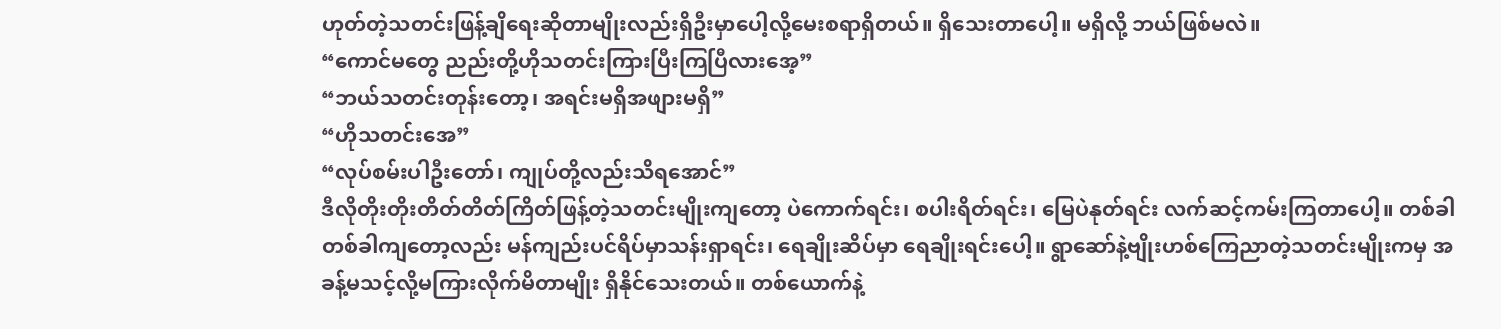ဟုတ်တဲ့သတင်းဖြန့်ချိရေးဆိုတာမျိုးလည်းရှိဦးမှာပေါ့လို့မေးစရာရှိတယ်။ ရှိသေးတာပေါ့။ မရှိလို့ ဘယ်ဖြစ်မလဲ။
“ကောင်မတွေ ညည်းတို့ဟိုသတင်းကြားပြီးကြပြီလားအေ့”
“ဘယ်သတင်းတုန်းတော့၊ အရင်းမရှိအဖျားမရှိ”
“ဟိုသတင်းအေ”
“လုပ်စမ်းပါဦးတော်၊ ကျုပ်တို့လည်းသိရအောင်”
ဒီလိုတိုးတိုးတိတ်တိတ်ကြိတ်ဖြန့်တဲ့သတင်းမျိုးကျတော့ ပဲကောက်ရင်း၊ စပါးရိတ်ရင်း၊ မြေပဲနုတ်ရင်း လက်ဆင့်ကမ်းကြတာပေါ့။ တစ်ခါတစ်ခါကျတော့လည်း မန်ကျည်းပင်ရိပ်မှာသန်းရှာရင်း၊ ရေချိုးဆိပ်မှာ ရေချိုးရင်းပေါ့။ ရွာဆော်နဲ့ဗျိုးဟစ်ကြေညာတဲ့သတင်းမျိုးကမှ အခန့်မသင့်လို့မကြားလိုက်မိတာမျိုး ရှိနိုင်သေးတယ်။ တစ်ယောက်နဲ့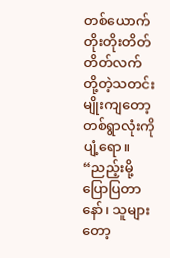တစ်ယောက် တိုးတိုးတိတ်တိတ်လက်တို့တဲ့သတင်းမျိုးကျတော့ တစ်ရွာလုံးကိုပျံ့ရော။ “ညည့်းမို့ ပြောပြတာနော်၊ သူများတော့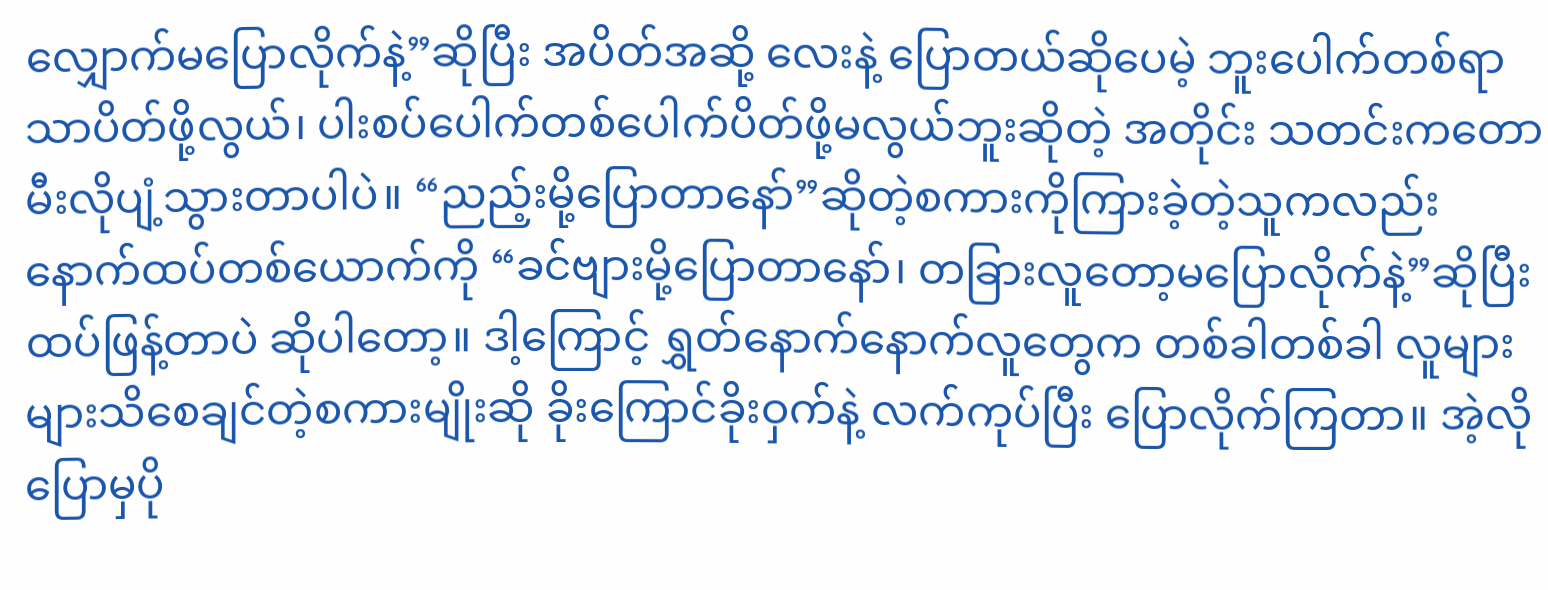လျှောက်မပြောလိုက်နဲ့”ဆိုပြီး အပိတ်အဆို့ လေးနဲ့ ပြောတယ်ဆိုပေမဲ့ ဘူးပေါက်တစ်ရာသာပိတ်ဖို့လွယ်၊ ပါးစပ်ပေါက်တစ်ပေါက်ပိတ်ဖို့မလွယ်ဘူးဆိုတဲ့ အတိုင်း သတင်းကတောမီးလိုပျံ့သွားတာပါပဲ။ “ညည့်းမို့ပြောတာနော်”ဆိုတဲ့စကားကိုကြားခဲ့တဲ့သူကလည်း နောက်ထပ်တစ်ယောက်ကို “ခင်ဗျားမို့ပြောတာနော်၊ တခြားလူတော့မပြောလိုက်နဲ့”ဆိုပြီး ထပ်ဖြန့်တာပဲ ဆိုပါတော့။ ဒါ့ကြောင့် ရွှတ်နောက်နောက်လူတွေက တစ်ခါတစ်ခါ လူများများသိစေချင်တဲ့စကားမျိုးဆို ခိုးကြောင်ခိုးဝှက်နဲ့ လက်ကုပ်ပြီး ပြောလိုက်ကြတာ။ အဲ့လိုပြောမှပို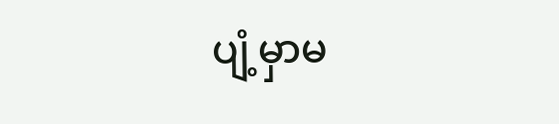ပျံ့မှာမ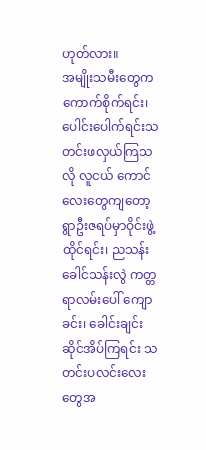ဟုတ်လား။
အမျိုးသမီးတွေက ကောက်စိုက်ရင်း၊ ပေါင်းပေါက်ရင်းသတင်းဖလှယ်ကြသလို လူငယ် ကောင်လေးတွေကျတော့ ရွာဦးဇရပ်မှာဝိုင်းဖွဲ့ထိုင်ရင်း၊ ညသန်းခေါင်သန်းလွဲ ကတ္တရာလမ်းပေါ် ကျောခင်း၊ ခေါင်းချင်းဆိုင်အိပ်ကြရင်း သတင်းပလင်းလေးတွေအ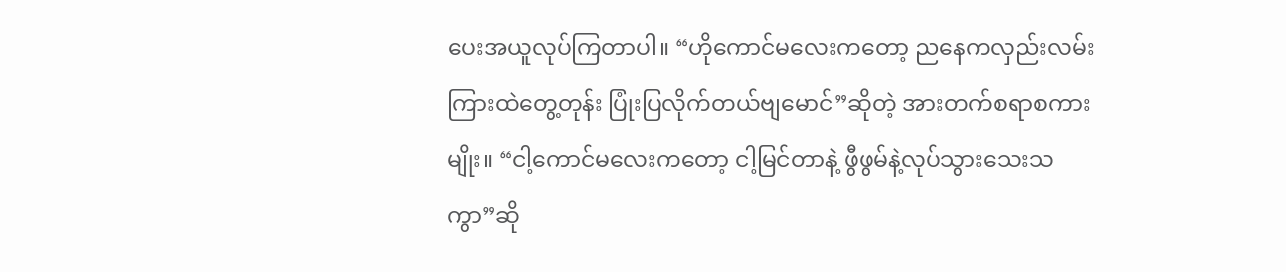ပေးအယူလုပ်ကြတာပါ။ “ဟိုကောင်မလေးကတော့ ညနေကလှည်းလမ်းကြားထဲတွေ့တုန်း ပြုံးပြလိုက်တယ်ဗျမောင်”ဆိုတဲ့ အားတက်စရာစကားမျိုး။ “ငါ့ကောင်မလေးကတော့ ငါ့မြင်တာနဲ့ ဖွီဖွမ်နဲ့လုပ်သွားသေးသကွာ”ဆို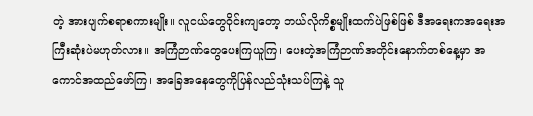တဲ့ အားပျက်စရာစကားမျိုး။ လူငယ်တွေဝိုင်းကျတော့ ဘယ်လိုကိစ္စမျိုးထက်ပဲဖြစ်ဖြစ် ဒီအရေးကအရေးအကြီးဆုံးပဲမဟုတ်လား။ အကြံဉာဏ်တွေပေးကြယူကြ၊ ပေးတဲ့အကြံဉာဏ်အတိုင်းနောက်တစ်နေ့မှာ အကောင်အထည်ဖော်ကြ၊ အခြေအနေတွေကိုပြန်လည်သုံးသပ်ကြနဲ့ သူ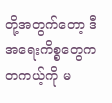တို့အတွက်တော့ ဒီအရေးကိစ္စတွေက တကယ့်ကို မ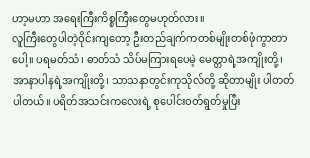ဟာ့မဟာ အရေးကြီးကိစ္စကြီးတွေမဟုတ်လား။
လူကြီးတွေပါတဲ့ဝိုင်းကျတော့ ဦးတည်ချက်ကတစ်မျိုးတစ်ဖုံကွာတာပေါ့။ ပရမတ်သံ၊ ဓာတ်သံ သိပ်မကြားရပေမဲ့ မေတ္တာရဲ့အကျိုးတို့၊ အာနာပါနရဲ့အကျိုးတို့၊ သာသနာတွင်းကုသိုလ်တို့ ဆိုတာမျိုး ပါတတ်ပါတယ်။ ပရိတ်အသင်းကလေးရဲ့ စုပေါင်းဝတ်ရွတ်မှုပြီး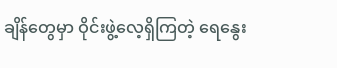ချိန်တွေမှာ ဝိုင်းဖွဲ့လေ့ရှိကြတဲ့ ရေနွေး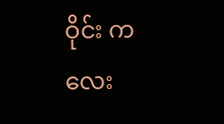ဝိုင်း ကလေး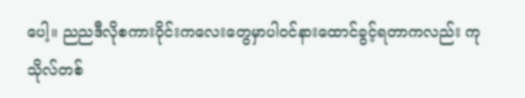ပေါ့။ ညညဒီလိုစကားဝိုင်းကလေးတွေမှာပါဝင်နားထောင်ခွင့်ရတာကလည်း ကုသိုလ်တစ်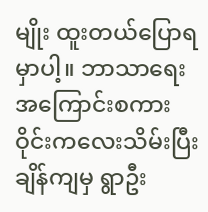မျိုး ထူးတယ်ပြောရမှာပါ့။ ဘာသာရေးအကြောင်းစကားဝိုင်းကလေးသိမ်းပြီးချိန်ကျမှ ရွာဦး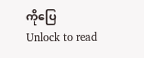ကိုပြေ
Unlock to read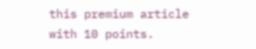this premium article with 10 points.